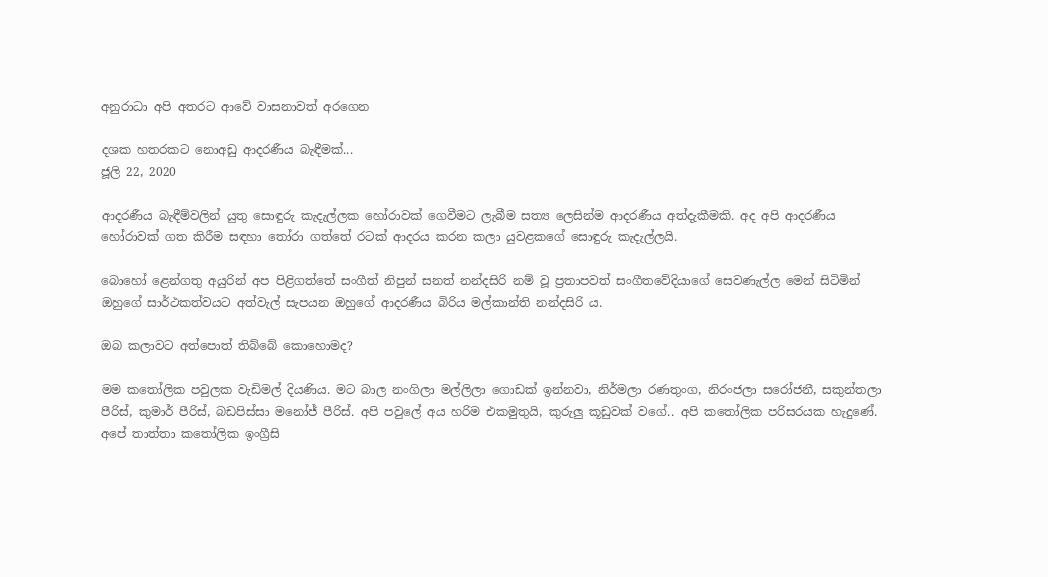අනුරාධා අපි අතරට ආවේ වාසනාවත් අරගෙන

දශක හතරකට නොඅඩු ආදරණීය බැඳීමක්...
ජූලි 22, 2020

ආදරණීය බැඳීම්වලින් යුතු සොඳුරු කැදැල්ලක හෝරාවක් ගෙවීමට ලැබීම සත්‍ය ලෙසින්ම ආදරණීය අත්දැකීමකි. අද අපි ආදරණීය හෝරාවක් ගත කිරීම සඳහා තෝරා ගත්තේ රටක් ආදරය කරන කලා යුවළකගේ සොඳුරු කැදැල්ලයි.

බොහෝ ළෙන්ගතු අයුරින් අප පිළිගත්තේ සංගීත් නිපුන් සනත් නන්දසිරි නම් වූ ප්‍රතාපවත් සංගීතවේදියාගේ සෙවණැල්ල මෙන් සිටිමින් ඔහුගේ සාර්ථකත්වයට අත්වැල් සැපයන ඔහුගේ ආදරණීය බිරිය මල්කාන්ති නන්දසිරි ය.

ඔබ කලාවට අත්පොත් තිබ්බේ කොහොමද?

මම කතෝලික පවුලක වැඩිමල් දියණිය. මට බාල නංගිලා මල්ලිලා ගොඩක් ඉන්නවා, නිර්මලා රණතුංග, නිරංජලා සරෝජනී, සකුන්තලා පීරිස්, කුමාර් පීරිස්, බඩපිස්සා මනෝජ් පීරිස්. අපි පවුලේ අය හරිම එකමුතුයි, කුරුලු කූඩුවක් වගේ.. අපි කතෝලික පරිසරයක හැදුණේ. අපේ තාත්තා කතෝලික ඉංග්‍රීසි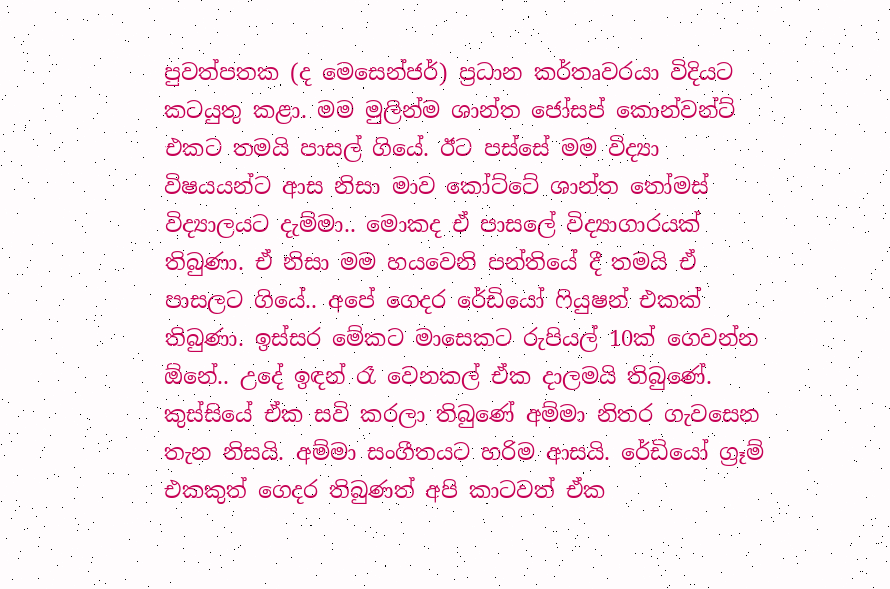පුවත්පතක (ද මෙසෙන්ජර්) ප්‍රධාන කර්තෘවරයා විදියට කටයුතු කළා. මම මුලින්ම ශාන්ත ජෝසප් කොන්වන්ට් එකට තමයි පාසල් ගියේ. ඊට පස්සේ මම විද්‍යා විෂයයන්ට ආස නිසා මාව කෝට්ටේ ශාන්ත තෝමස් විද්‍යාලයට දැම්මා.. මොකද ඒ පාසලේ විද්‍යාගාරයක් තිබුණා. ඒ නිසා මම හයවෙනි පන්තියේ දී තමයි ඒ පාසලට ගියේ.. අපේ ගෙදර රේඩියෝ ෆියුෂන් එකක් තිබුණා. ඉස්සර මේකට මාසෙකට රුපියල් 10ක් ගෙවන්න ඕනේ.. උදේ ඉඳන් රෑ වෙනකල් ඒක දාලමයි තිබු‍ණේ. කුස්සියේ ඒක සවි කරලා තිබුණේ අම්මා නිතර ගැවසෙන තැන නිසයි. අම්මා සංගීතයට හරිම ආසයි. රේඩියෝ ග්‍රෑම් එකකුත් ගෙදර තිබුණත් අපි කාටවත් ඒක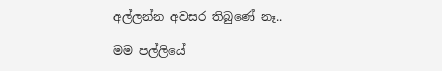අල්ලන්න අවසර තිබුණේ නෑ..

මම පල්ලියේ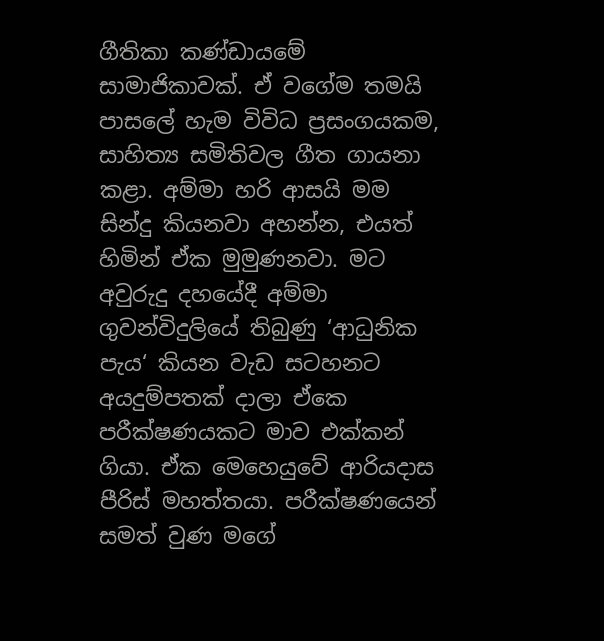ගීතිකා කණ්ඩායමේ සාමාජිකාවක්. ඒ වගේම තමයි පාසලේ හැම විවිධ ප්‍රසංගයකම, සාහිත්‍ය සමිතිවල ගීත ගායනා කළා. අම්මා හරි ආසයි මම සින්දු කියනවා අහන්න, එයත් හිමින් ඒක මුමුණනවා. මට අවුරුදු දහයේදී අම්මා ගුවන්විදුලියේ තිබුණු ‘ආධුනික පැය‘ කියන වැඩ සටහනට අයදුම්පතක් දාලා ඒකෙ පරීක්ෂණයකට මාව එක්කන් ගියා. ඒක මෙහෙයුවේ ආරියදාස පීරිස් මහත්තයා. පරීක්ෂණයෙන් සමත් වුණ මගේ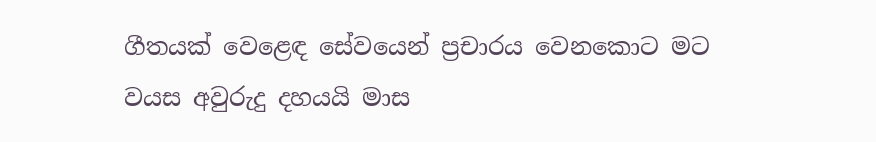ගීතයක් වෙළෙඳ සේවයෙන් ප්‍රචාරය වෙනකොට මට වයස අවුරුදු දහයයි මාස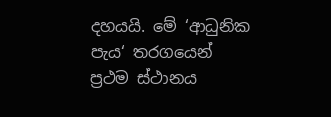දහයයි. මේ ‘ආධුනික පැය‘ තරගයෙන් ප්‍රථම ස්ථානය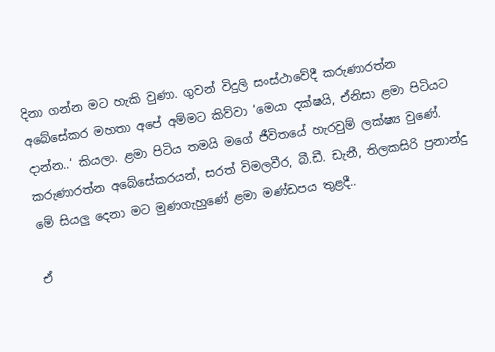දිනා ගන්න මට හැකි වුණා. ගුවන් විදුලි සංස්ථාවේදී කරුණාරත්න අබේසේකර මහතා අපේ අම්මට කිව්වා ‘මෙයා දක්ෂයි, ඒනිසා ළමා පිටියට දාන්න..‘ කියලා. ළමා පිටිය තමයි මගේ ජීවිතයේ හැරවුම් ලක්ෂ්‍ය වුණේ. කරුණාරත්න අබේසේකරයන්, සරත් විමලවීර, බී.ඩී. ඩැනී, තිලකසිරි ප්‍රනාන්දු මේ සියලු දෙනා මට මුණගැහුණේ ළමා මණ්ඩපය තුළදී..

ඒ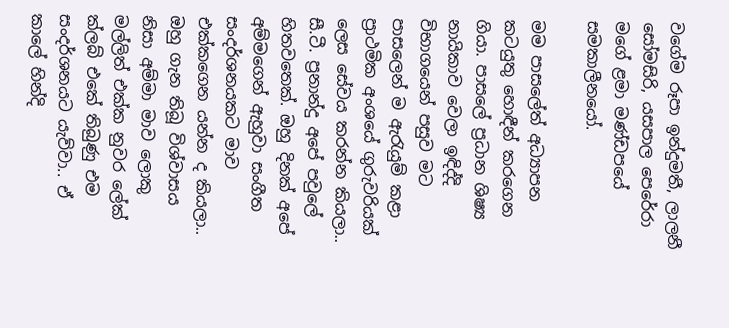වගේම රූපා ඉන්දුමතී, ලාලනී සෝමසිරි, යසපාල පෙරේරා මගේ ළමා මණ්ඩපයේ සමකාලීනයෝ.

මම පාසලේත් අධ්‍යාපන කටයුතු හොඳීන් කරගෙන ගියා. පාසලේ ප්‍රධාන ශිෂ්‍ය නායිකාව වෙලා ඉඳිද්දි විභාගයෙන් පසුව මට පාසලෙන් ම ඇරැයුම් කළා ප්‍රාථමික අංශයේ ගුරුවරියක් ලෙස සේවය කරන්න කියලා.. සී.ටී. ප්‍රනාන්දු අපේ පවුලේ හිතවතෙක්. ඔහු දිනක් අපේ අම්මගෙන් ඇහුවා සංගීත සංදර්ශනයකට මාව එක්කගෙන යන්න ද කියලා.. ඔහු ගැන තිබූ විශ්වාසය නිසා අම්මා මාව ලොකු මල්ලිත් එක්ක නුවර ලේක් ක්ලබ් එකේ තිබුණු එම සංදර්ශනයට යැව්වා.. ඒ කාලේ හින්දි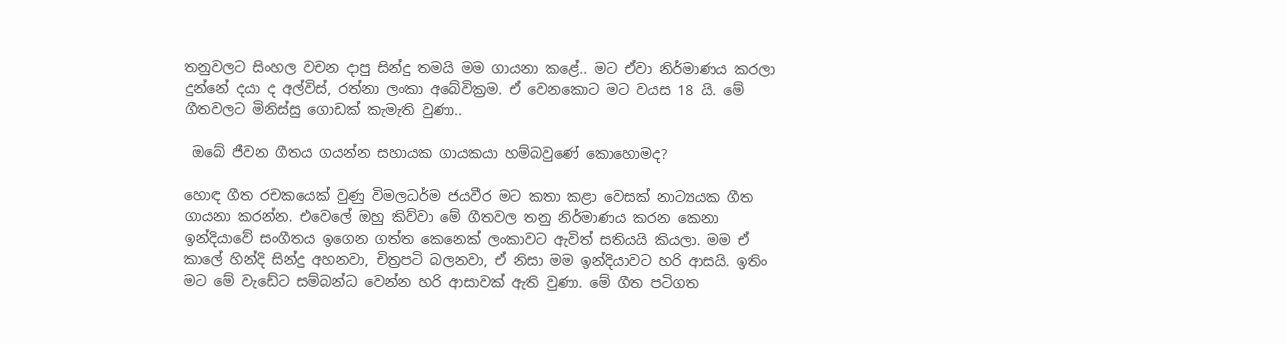තනුවලට සිංහල වචන දාපු සින්දු තමයි මම ගායනා කළේ.. මට ඒවා නිර්මාණය කරලා දුන්නේ දයා ද අල්විස්, රත්නා ලංකා අබේවික්‍රම. ඒ වෙනකොට මට වයස 18 යි. මේ ගීතවලට මිනිස්සු ගොඩක් කැමැති වුණා..

 ඔබේ ජීවන ගීතය ගයන්න සහායක ගායකයා හම්බවුණේ කොහොමද?

හොඳ ගීත රචකයෙක් වුණු විමලධර්ම ජයවීර මට කතා කළා වෙසක් නාට්‍යයක ගීත ගායනා කරන්න. එවෙලේ ඔහු කිව්වා මේ ගීතවල තනු නිර්මාණය කරන කෙනා ඉන්දියාවේ සංගීතය ඉගෙන ගත්ත කෙනෙක් ලංකාවට ඇවිත් සතියයි කියලා. මම ඒ කාලේ හින්දි සින්දු අහනවා, චිත්‍රපටි බලනවා, ඒ නිසා මම ඉන්දියාවට හරි ආසයි. ඉතිං මට මේ වැඩේට සම්බන්ධ වෙන්න හරි ආසාවක් ඇති වුණා. මේ ගීත පටිගත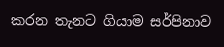කරන තැනට ගියාම සර්පිනාව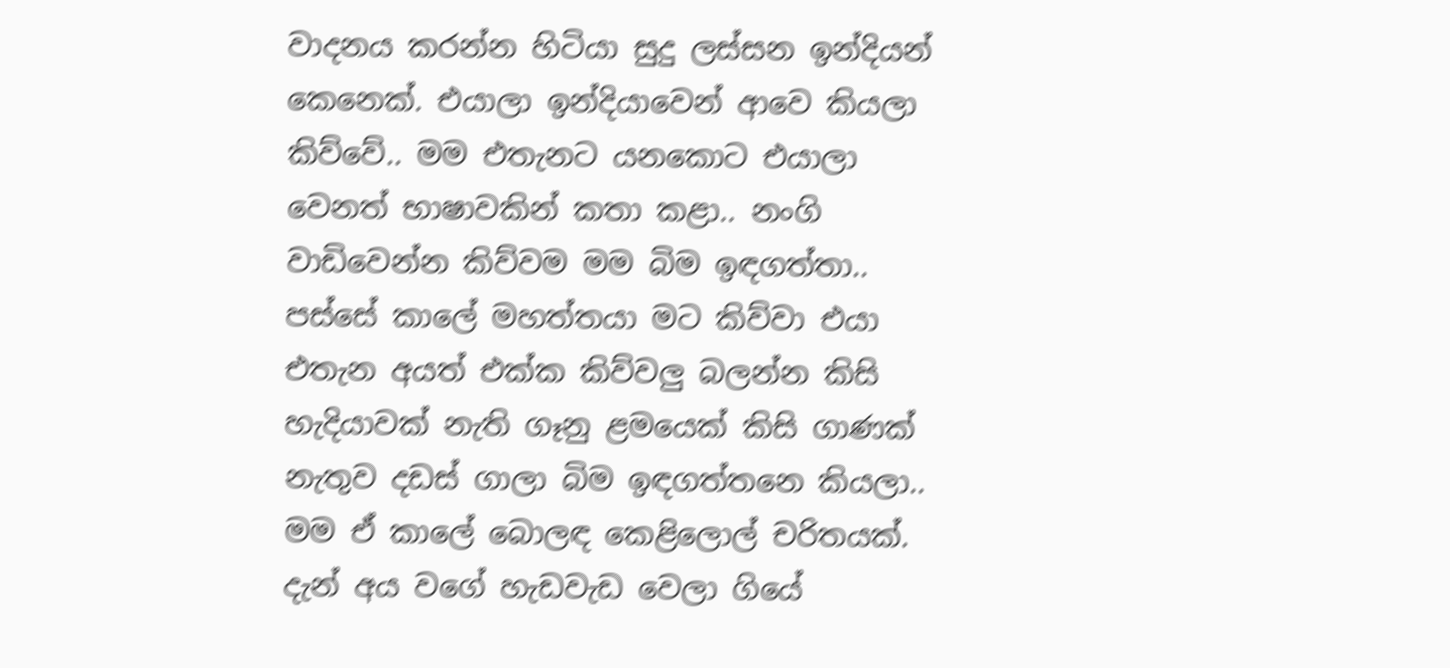වාදනය කරන්න හිටියා සුදු ලස්සන ඉන්දියන් කෙනෙක්. එයාලා ඉන්දියාවෙන් ආවෙ කියලා කිව්වේ.. මම එතැනට යනකොට එයාලා වෙනත් භාෂාවකින් කතා කළා.. නංගි වාඩිවෙන්න කිව්වම මම බිම ඉඳගත්තා.. පස්සේ කාලේ මහත්තයා මට කිව්වා එයා එතැන අයත් එක්ක කිව්වලු බලන්න කිසි හැදියාවක් නැති ගෑනු ළමයෙක් කිසි ගාණක් නැතුව දඩස් ගාලා බිම ඉඳගත්තනෙ කියලා.. මම ඒ කාලේ බොලඳ කෙළිලොල් චරිතයක්. දැන් අය වගේ හැඩවැඩ වෙලා ගියේ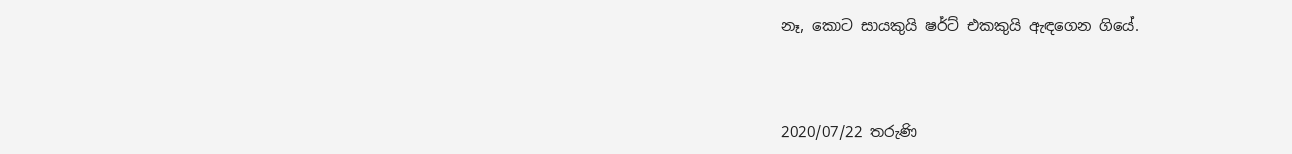නෑ, කොට සායකුයි ෂර්ට් එකකුයි ඇඳගෙන ගියේ.



2020/07/22 තරුණි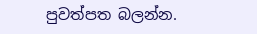පුවත්පත බලන්න.